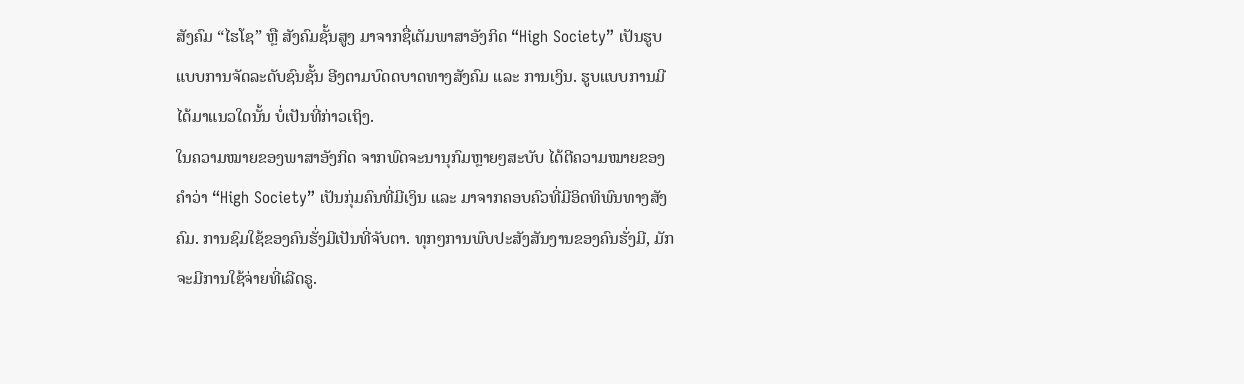ສັງຄົມ “ໄຮໂຊ” ຫຼື ສັງຄົມຊັ້ນສູງ ມາຈາກຊື່ເຕັມພາສາອັງກິດ “High Society” ເປັນຮູບແບບການຈັດລະດັບຊົນຊັ້ນ ອີງຕາມບົດດບາດທາງສັງຄົມ ແລະ ການເງິນ. ຮູບແບບການມີໄດ້ມາແນວໃດນັ້ນ ບໍ່ເປັນທີ່ກ່າວເຖິງ.
ໃນຄວາມໝາຍຂອງພາສາອັງກິດ ຈາກພົດຈະນານຸກົມຫຼາຍໆສະບັບ ໄດ້ຕີຄວາມໝາຍຂອງ ຄຳວ່າ “High Society” ເປັນກຸ່ມຄົນທີ່ມີເງິນ ແລະ ມາຈາກຄອບຄົວທີ່ມີອິດທິພົນທາງສັງຄົມ. ການຊົມໃຊ້ຂອງຄົນຮັ່ງມີເປັນທີ່ຈັບຕາ. ທຸກໆການພົບປະສັງສັນງານຂອງຄົນຮັ່ງມີ, ມັກຈະມີການໃຊ້ຈ່າຍທີ່ເລີດຣູ.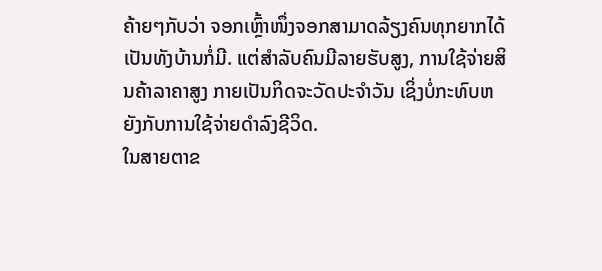ຄ້າຍໆກັບວ່າ ຈອກເຫຼົ້າໜຶ່ງຈອກສາມາດລ້ຽງຄົນທຸກຍາກໄດ້ເປັນທັງບ້ານກໍ່ມີ. ແຕ່ສຳລັບຄົນມີລາຍຮັບສູງ, ການໃຊ້ຈ່າຍສິນຄ້າລາຄາສູງ ກາຍເປັນກິດຈະວັດປະຈຳວັນ ເຊິ່ງບໍ່ກະທົບຫຍັງກັບການໃຊ້ຈ່າຍດຳລົງຊີວິດ.
ໃນສາຍຕາຂ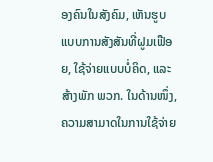ອງຄົນໃນສັງຄົມ, ເຫັນຮູບແບບການສັງສັນທີ່ຝູມເຟືອຍ, ໃຊ້ຈ່າຍແບບບໍ່ຄິດ, ແລະ ສ້າງພັກ ພວກ. ໃນດ້ານໜຶ່ງ, ຄວາມສາມາດໃນການໃຊ້ຈ່າຍ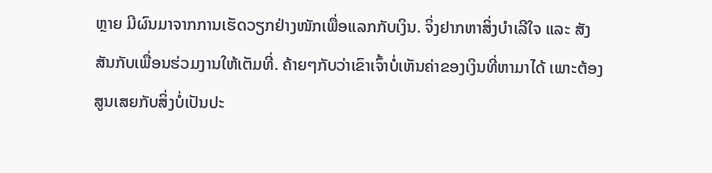ຫຼາຍ ມີຜົນມາຈາກການເຮັດວຽກຢ່າງໜັກເພື່ອແລກກັບເງິນ. ຈິ່ງຢາກຫາສິ່ງບຳເລີໃຈ ແລະ ສັງສັນກັບເພື່ອນຮ່ວມງານໃຫ້ເຕັມທີ່. ຄ້າຍໆກັບວ່າເຂົາເຈົ້າບໍ່ເຫັນຄ່າຂອງເງິນທີ່ຫາມາໄດ້ ເພາະຕ້ອງສູນເສຍກັບສິ່ງບໍ່ເປັນປະ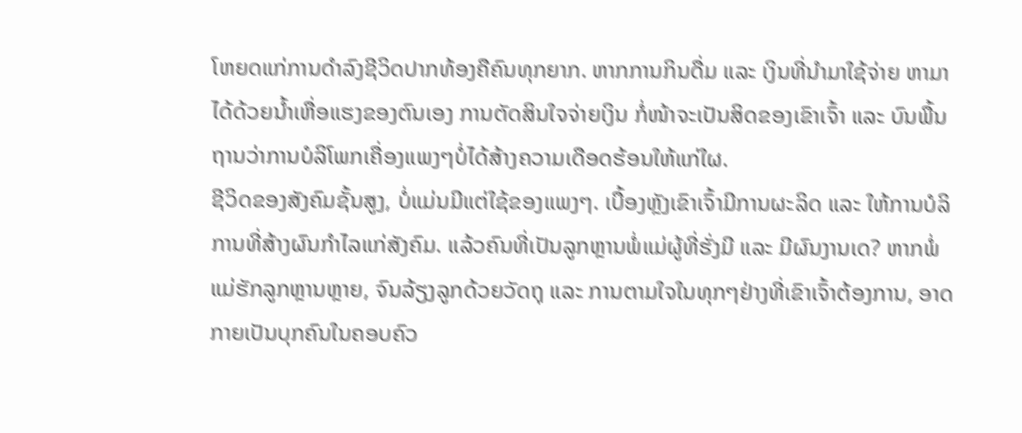ໂຫຍດແກ່ການດຳລົງຊີວິດປາກທ້ອງຄືຄົນທຸກຍາກ. ຫາກການກິນດື່ມ ແລະ ເງິນທີ່ນຳມາໃຊ້ຈ່າຍ ຫາມາໄດ້ດ້ວຍນໍ້າເຫື່ອແຮງຂອງຕົນເອງ ການຕັດສິນໃຈຈ່າຍເງິນ ກໍ່ໜ້າຈະເປັນສິດຂອງເຂົາເຈົ້າ ແລະ ບົນພື້ນຖານວ່າການບໍລິໂພກເຄື່ອງແພງໆບໍ່ໄດ້ສ້າງຄວາມເດືອດຮ້ອນໃຫ້ແກ່ໃຜ.
ຊີວິດຂອງສັງຄົມຊັ້ນສູງ, ບໍ່ແມ່ນມີແຕ່ໃຊ້ຂອງແພງໆ. ເບື້ອງຫຼັງເຂົາເຈົ້າມີການຜະລິດ ແລະ ໃຫ້ການບໍລິການທີ່ສ້າງຜົນກຳໄລແກ່ສັງຄົມ. ແລ້ວຄົນທີ່ເປັນລູກຫຼານພໍ່ແມ່ຜູ້ທີ່ຮັ່ງມີ ແລະ ມີຜົນງານເດ? ຫາກພໍ່ແມ່ຮັກລູກຫຼານຫຼາຍ, ຈົນລ້ຽງລູກດ້ວຍວັດຖຸ ແລະ ການຕາມໃຈໃນທຸກໆຢ່າງທີ່ເຂົາເຈົ້າຕ້ອງການ, ອາດກາຍເປັນບຸກຄົນໃນຄອບຄົວ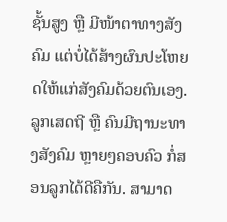ຊັ້ນສູງ ຫຼື ມີໜ້າຕາທາງສັງຄົມ ແຕ່ບໍ່ໄດ້ສ້າງຜົນປະໂຫຍດໃຫ້ແກ່ສັງຄົມດ້ວຍຕົນເອງ. ລູກເສດຖີ ຫຼື ຄົນມີຖານະທາງສັງຄົມ ຫຼາຍໆຄອບຄົວ ກໍ່ສອນລູກໄດ້ດີຄືກັນ. ສາມາດ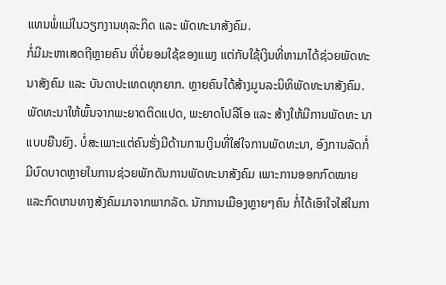ແທນພໍ່ແມ່ໃນວຽກງານທຸລະກິດ ແລະ ພັດທະນາສັງຄົມ.
ກໍ່ມີມະຫາເສດຖີຫຼາຍຄົນ ທີ່ບໍ່ຍອມໃຊ້ຂອງແພງ ແຕ່ກັບໃຊ້ເງິນທີ່ຫາມາໄດ້ຊ່ວຍພັດທະນາສັງຄົມ ແລະ ບັນດາປະເທດທຸກຍາກ. ຫຼາຍຄົນໄດ້ສ້າງມູນລະນິທິພັດທະນາສັງຄົມ. ພັດທະນາໃຫ້ພົ້ນຈາກພະຍາດຕິດແປດ, ພະຍາດໂປລີໂອ ແລະ ສ້າງໃຫ້ມີການພັດທະ ນາແບບຍືນຍົງ. ບໍ່ສະເພາະແຕ່ຄົນຮັ່ງມີດ້ານການເງິນທີ່ໃສ່ໃຈການພັດທະນາ, ອົງການລັດກໍ່ມີບົດບາດຫຼາຍໃນການຊ່ວຍພັກດັນການພັດທະນາສັງຄົມ ເພາະການອອກກົດໝາຍແລະກົດເກນທາງສັງຄົມມາຈາກພາກລັດ. ນັກການເມືອງຫຼາຍໆຄົນ ກໍ່ໄດ້ເອົາໃຈໃສ່ໃນກາ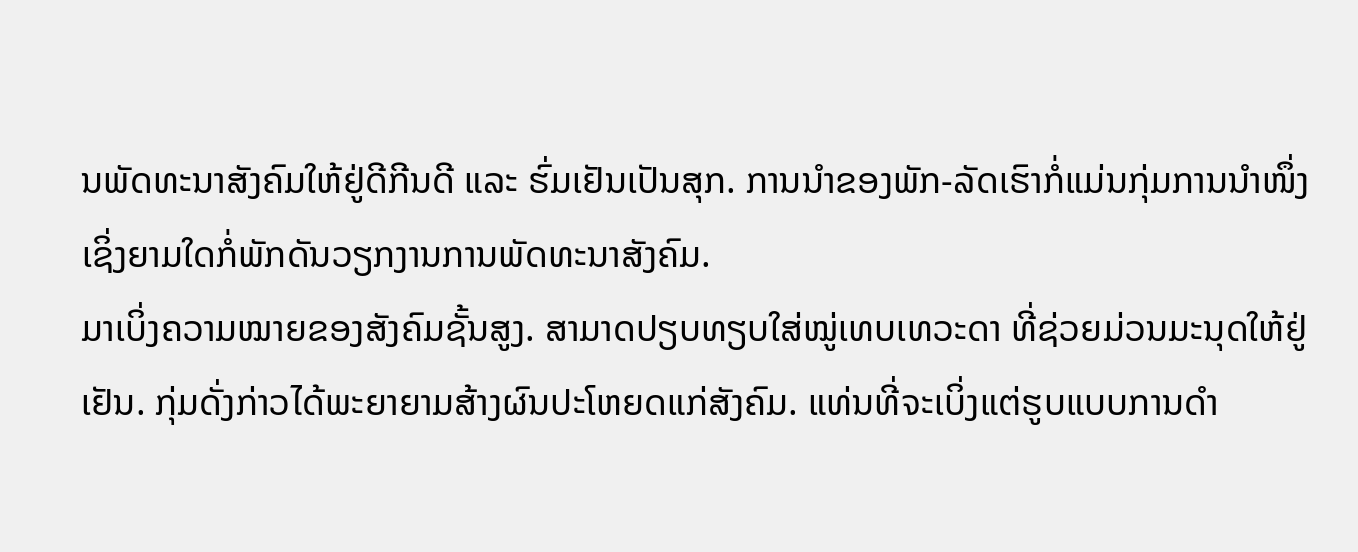ນພັດທະນາສັງຄົມໃຫ້ຢູ່ດີກີນດີ ແລະ ຮົ່ມເຢັນເປັນສຸກ. ການນຳຂອງພັກ-ລັດເຮົາກໍ່ແມ່ນກຸ່ມການນຳໜຶ່ງເຊິ່ງຍາມໃດກໍ່ພັກດັນວຽກງານການພັດທະນາສັງຄົມ.
ມາເບິ່ງຄວາມໝາຍຂອງສັງຄົມຊັ້ນສູງ. ສາມາດປຽບທຽບໃສ່ໝູ່ເທບເທວະດາ ທີ່ຊ່ວຍມ່ວນມະນຸດໃຫ້ຢູ່ເຢັນ. ກຸ່ມດັ່ງກ່າວໄດ້ພະຍາຍາມສ້າງຜົນປະໂຫຍດແກ່ສັງຄົມ. ແທ່ນທີ່ຈະເບິ່ງແຕ່ຮູບແບບການດຳ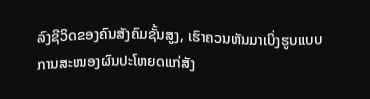ລົງຊີວິດຂອງຄົນສັງຄົມຊັ້ນສູງ, ເຮົາຄວນຫັນມາເບິ່ງຮູບແບບການສະໜອງຜົນປະໂຫຍດແກ່ສັງ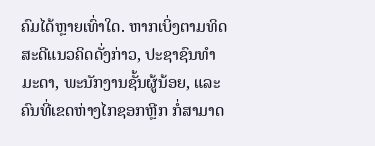ຄົມໄດ້ຫຼາຍເທົ່າໃດ. ຫາກເບິ່ງຕາມທິດສະດີແນວຄິດດັ່ງກ່າວ, ປະຊາຊົນທຳມະດາ, ພະນັກງານຊັ້ນຜູ້ນ້ອຍ, ແລະ ຄົນທີ່ເຂດຫ່າງໄກຊອກຫຼີກ ກໍ່ສາມາດ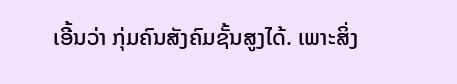ເອີ້ນວ່າ ກຸ່ມຄົນສັງຄົມຊັ້ນສູງໄດ້. ເພາະສິ່ງ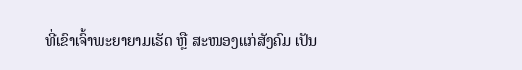ທີ່ເຂົາເຈົ້າພະຍາຍາມເຮັດ ຫຼື ສະໜອງແກ່ສັງຄົມ ເປັນ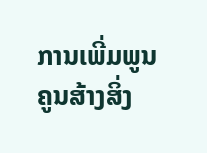ການເພີ່ມພູນຄູນສ້າງສິ່ງ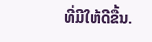ທີ່ມີໃຫ້ດີຂື້ນ.